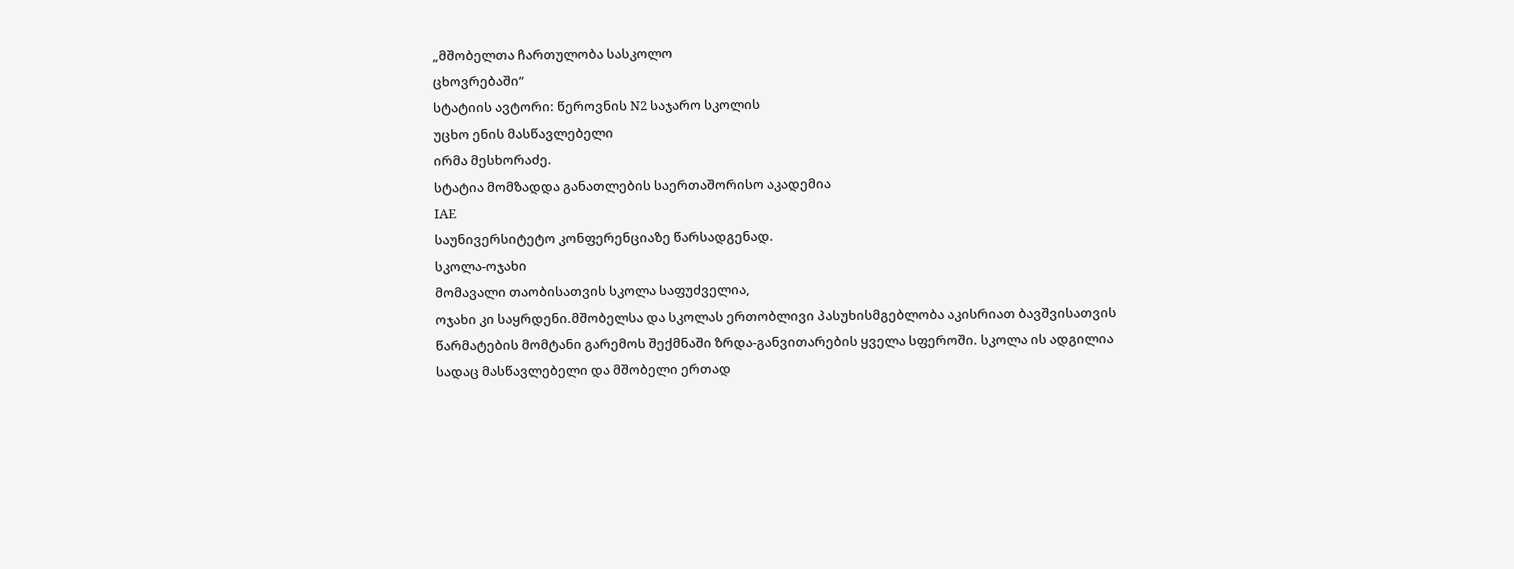„მშობელთა ჩართულობა სასკოლო
ცხოვრებაში“
სტატიის ავტორი: წეროვნის N2 საჯარო სკოლის
უცხო ენის მასწავლებელი
ირმა მესხორაძე.
სტატია მომზადდა განათლების საერთაშორისო აკადემია
IAE
საუნივერსიტეტო კონფერენციაზე წარსადგენად.
სკოლა-ოჯახი
მომავალი თაობისათვის სკოლა საფუძველია,
ოჯახი კი საყრდენი.მშობელსა და სკოლას ერთობლივი პასუხისმგებლობა აკისრიათ ბავშვისათვის
წარმატების მომტანი გარემოს შექმნაში ზრდა-განვითარების ყველა სფეროში. სკოლა ის ადგილია
სადაც მასწავლებელი და მშობელი ერთად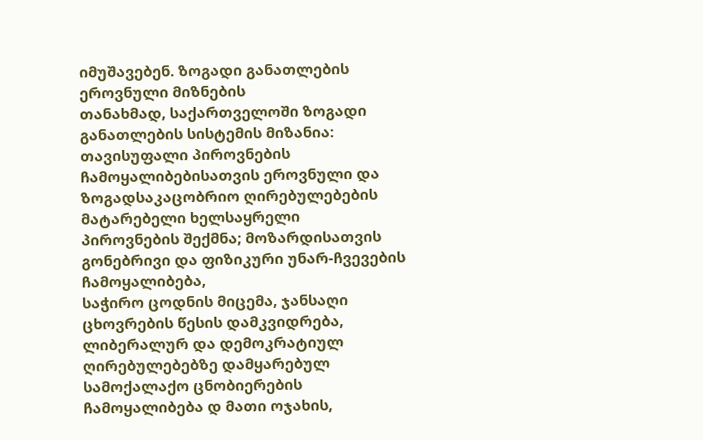იმუშავებენ. ზოგადი განათლების ეროვნული მიზნების
თანახმად, საქართველოში ზოგადი განათლების სისტემის მიზანია: თავისუფალი პიროვნების
ჩამოყალიბებისათვის ეროვნული და ზოგადსაკაცობრიო ღირებულებების მატარებელი ხელსაყრელი
პიროვნების შექმნა; მოზარდისათვის გონებრივი და ფიზიკური უნარ-ჩვევების ჩამოყალიბება,
საჭირო ცოდნის მიცემა, ჯანსაღი ცხოვრების წესის დამკვიდრება, ლიბერალურ და დემოკრატიულ
ღირებულებებზე დამყარებულ სამოქალაქო ცნობიერების ჩამოყალიბება დ მათი ოჯახის,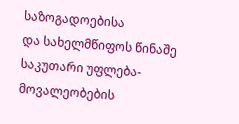საზოგადოებისა
და სახელმწიფოს წინაშე საკუთარი უფლება-მოვალეობების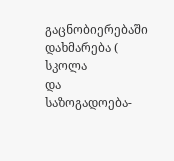გაცნობიერებაში დახმარება ( სკოლა
და საზოგადოება-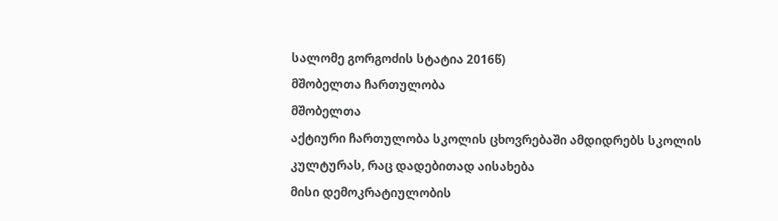სალომე გორგოძის სტატია 2016წ)
მშობელთა ჩართულობა
მშობელთა
აქტიური ჩართულობა სკოლის ცხოვრებაში ამდიდრებს სკოლის კულტურას, რაც დადებითად აისახება
მისი დემოკრატიულობის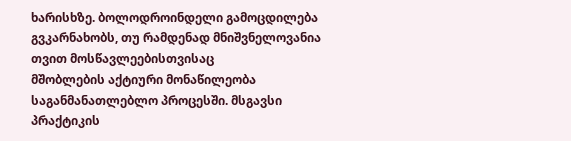ხარისხზე. ბოლოდროინდელი გამოცდილება გვკარნახობს, თუ რამდენად მნიშვნელოვანია თვით მოსწავლეებისთვისაც
მშობლების აქტიური მონაწილეობა საგანმანათლებლო პროცესში. მსგავსი პრაქტიკის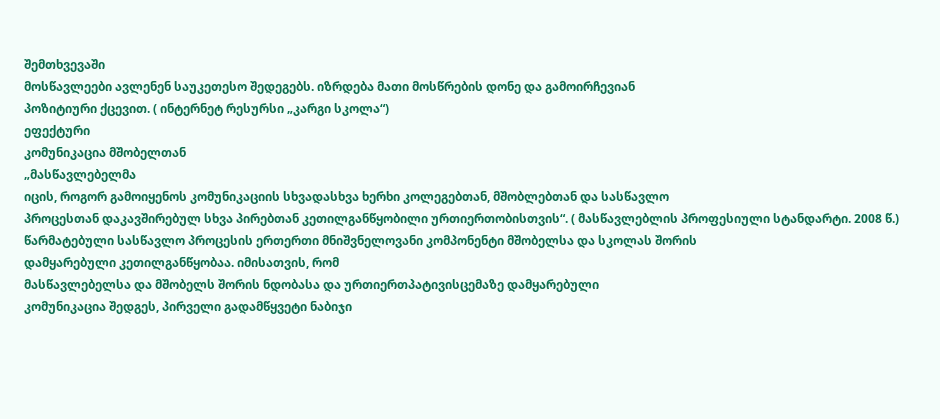შემთხვევაში
მოსწავლეები ავლენენ საუკეთესო შედეგებს. იზრდება მათი მოსწრების დონე და გამოირჩევიან
პოზიტიური ქცევით. ( ინტერნეტ რესურსი „კარგი სკოლა“)
ეფექტური
კომუნიკაცია მშობელთან
„მასწავლებელმა
იცის, როგორ გამოიყენოს კომუნიკაციის სხვადასხვა ხერხი კოლეგებთან, მშობლებთან და სასწავლო
პროცესთან დაკავშირებულ სხვა პირებთან კეთილგანწყობილი ურთიერთობისთვის“. ( მასწავლებლის პროფესიული სტანდარტი. 2008 წ.)
წარმატებული სასწავლო პროცესის ერთერთი მნიშვნელოვანი კომპონენტი მშობელსა და სკოლას შორის
დამყარებული კეთილგანწყობაა. იმისათვის, რომ
მასწავლებელსა და მშობელს შორის ნდობასა და ურთიერთპატივისცემაზე დამყარებული
კომუნიკაცია შედგეს, პირველი გადამწყვეტი ნაბიჯი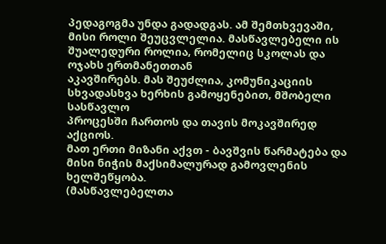პედაგოგმა უნდა გადადგას. ამ შემთხვევაში,
მისი როლი შეუცვლელია. მასწავლებელი ის შუალედური როლია, რომელიც სკოლას და ოჯახს ერთმანეთთან
აკავშირებს. მას შეუძლია, კომუნიკაციის სხვადასხვა ხერხის გამოყენებით, მშობელი სასწავლო
პროცესში ჩართოს და თავის მოკავშირედ აქციოს.
მათ ერთი მიზანი აქვთ - ბავშვის წარმატება და მისი ნიჭის მაქსიმალურად გამოვლენის ხელშეწყობა.
(მასწავლებელთა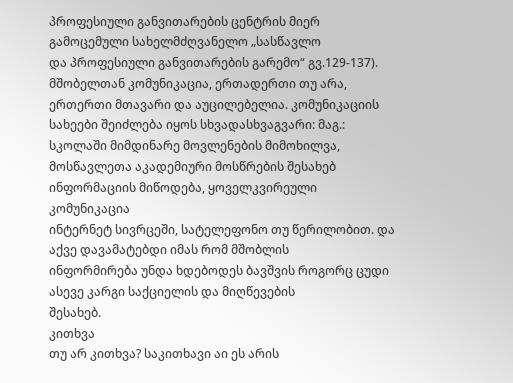პროფესიული განვითარების ცენტრის მიერ გამოცემული სახელმძღვანელო „სასწავლო
და პროფესიული განვითარების გარემო“ გვ.129-137). მშობელთან კომუნიკაცია, ერთადერთი თუ არა, ერთერთი მთავარი და აუცილებელია. კომუნიკაციის
სახეები შეიძლება იყოს სხვადასხვაგვარი: მაგ.: სკოლაში მიმდინარე მოვლენების მიმოხილვა,
მოსწავლეთა აკადემიური მოსწრების შესახებ ინფორმაციის მიწოდება, ყოველკვირეული კომუნიკაცია
ინტერნეტ სივრცეში, სატელეფონო თუ წერილობით. და აქვე დავამატებდი იმას რომ მშობლის
ინფორმირება უნდა ხდებოდეს ბავშვის როგორც ცუდი ასევე კარგი საქციელის და მიღწევების
შესახებ.
კითხვა
თუ არ კითხვა? საკითხავი აი ეს არის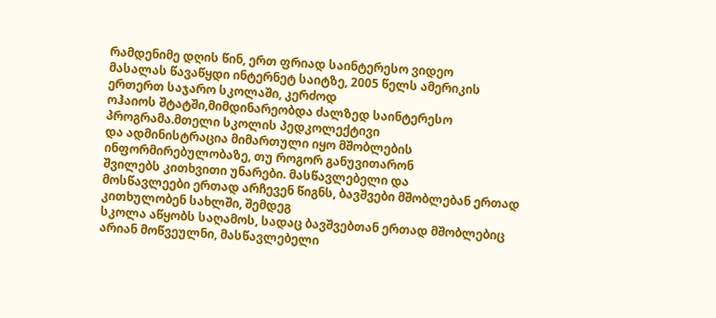რამდენიმე დღის წინ, ერთ ფრიად საინტერესო ვიდეო
მასალას წავაწყდი ინტერნეტ საიტზე, 2005 წელს ამერიკის ერთერთ საჯარო სკოლაში, კერძოდ
ოჰაიოს შტატში,მიმდინარეობდა ძალზედ საინტერესო პროგრამა.მთელი სკოლის პედკოლექტივი
და ადმინისტრაცია მიმართული იყო მშობლების ინფორმირებულობაზე, თუ როგორ განუვითარონ
შვილებს კითხვითი უნარები. მასწავლებელი და
მოსწავლეები ერთად არჩევენ წიგნს, ბავშვები მშობლებან ერთად კითხულობენ სახლში, შემდეგ
სკოლა აწყობს საღამოს, სადაც ბავშვებთან ერთად მშობლებიც არიან მოწვეულნი, მასწავლებელი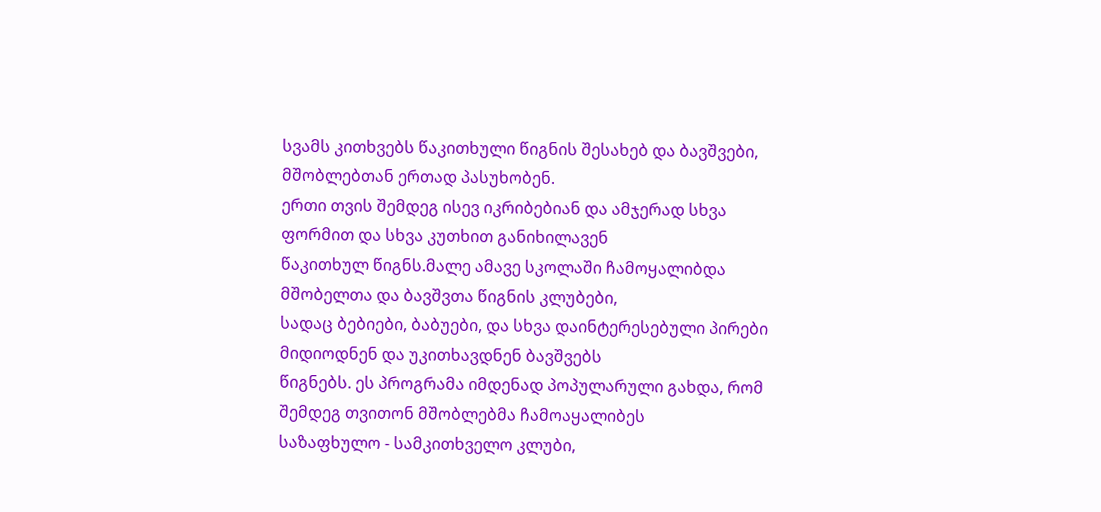სვამს კითხვებს წაკითხული წიგნის შესახებ და ბავშვები, მშობლებთან ერთად პასუხობენ.
ერთი თვის შემდეგ ისევ იკრიბებიან და ამჯერად სხვა ფორმით და სხვა კუთხით განიხილავენ
წაკითხულ წიგნს.მალე ამავე სკოლაში ჩამოყალიბდა მშობელთა და ბავშვთა წიგნის კლუბები,
სადაც ბებიები, ბაბუები, და სხვა დაინტერესებული პირები მიდიოდნენ და უკითხავდნენ ბავშვებს
წიგნებს. ეს პროგრამა იმდენად პოპულარული გახდა, რომ შემდეგ თვითონ მშობლებმა ჩამოაყალიბეს
საზაფხულო - სამკითხველო კლუბი,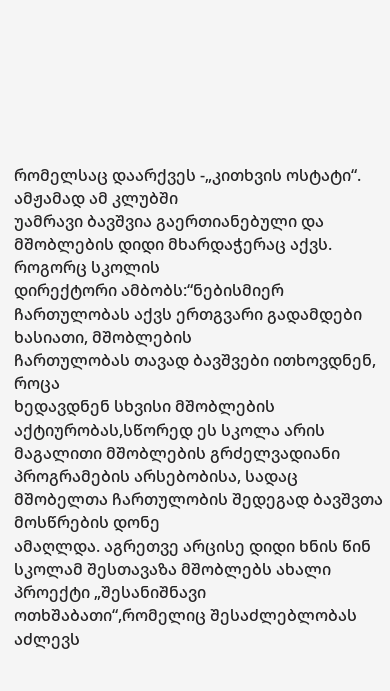რომელსაც დაარქვეს -„კითხვის ოსტატი“. ამჟამად ამ კლუბში
უამრავი ბავშვია გაერთიანებული და მშობლების დიდი მხარდაჭერაც აქვს. როგორც სკოლის
დირექტორი ამბობს:“ნებისმიერ ჩართულობას აქვს ერთგვარი გადამდები ხასიათი, მშობლების
ჩართულობას თავად ბავშვები ითხოვდნენ, როცა
ხედავდნენ სხვისი მშობლების აქტიურობას,სწორედ ეს სკოლა არის მაგალითი მშობლების გრძელვადიანი
პროგრამების არსებობისა, სადაც მშობელთა ჩართულობის შედეგად ბავშვთა მოსწრების დონე
ამაღლდა. აგრეთვე არცისე დიდი ხნის წინ სკოლამ შესთავაზა მშობლებს ახალი პროექტი „შესანიშნავი
ოთხშაბათი“,რომელიც შესაძლებლობას აძლევს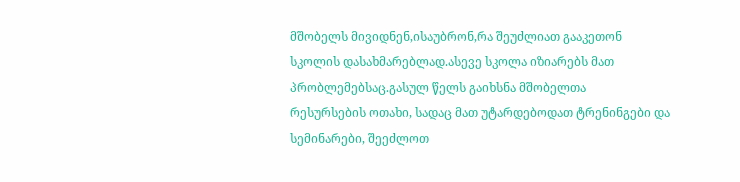მშობელს მივიდნენ,ისაუბრონ,რა შეუძლიათ გააკეთონ
სკოლის დასახმარებლად.ასევე სკოლა იზიარებს მათ პრობლემებსაც.გასულ წელს გაიხსნა მშობელთა
რესურსების ოთახი, სადაც მათ უტარდებოდათ ტრენინგები და სემინარები, შეეძლოთ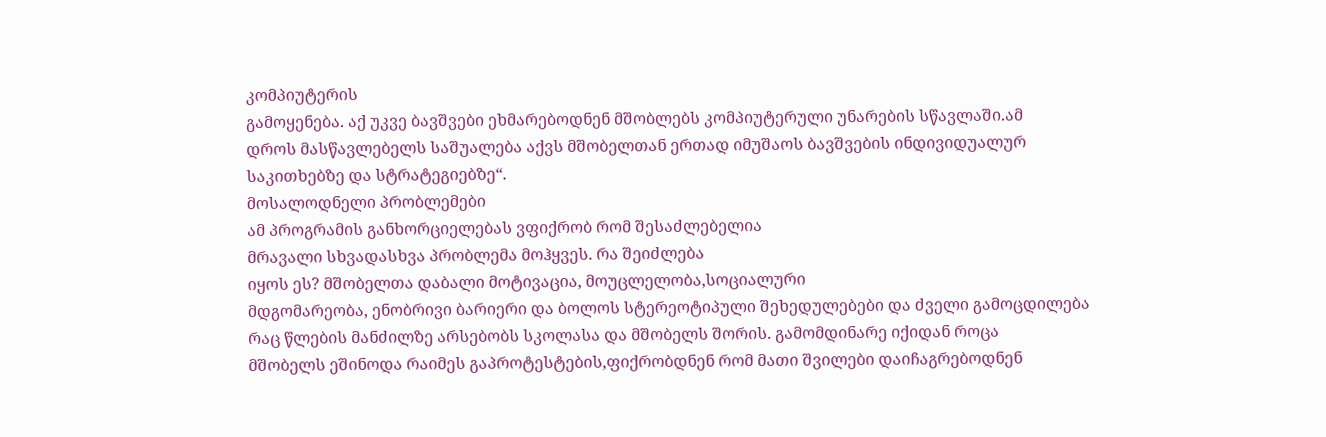კომპიუტერის
გამოყენება. აქ უკვე ბავშვები ეხმარებოდნენ მშობლებს კომპიუტერული უნარების სწავლაში.ამ
დროს მასწავლებელს საშუალება აქვს მშობელთან ერთად იმუშაოს ბავშვების ინდივიდუალურ
საკითხებზე და სტრატეგიებზე“.
მოსალოდნელი პრობლემები
ამ პროგრამის განხორციელებას ვფიქრობ რომ შესაძლებელია
მრავალი სხვადასხვა პრობლემა მოჰყვეს. რა შეიძლება
იყოს ეს? მშობელთა დაბალი მოტივაცია, მოუცლელობა,სოციალური
მდგომარეობა, ენობრივი ბარიერი და ბოლოს სტერეოტიპული შეხედულებები და ძველი გამოცდილება
რაც წლების მანძილზე არსებობს სკოლასა და მშობელს შორის. გამომდინარე იქიდან როცა
მშობელს ეშინოდა რაიმეს გაპროტესტების,ფიქრობდნენ რომ მათი შვილები დაიჩაგრებოდნენ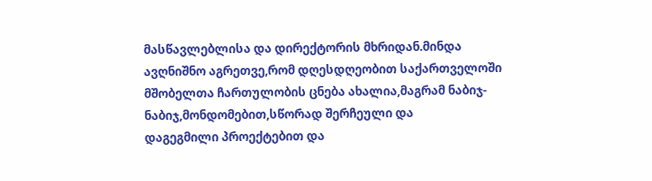მასწავლებლისა და დირექტორის მხრიდან.მინდა ავღნიშნო აგრეთვე,რომ დღესდღეობით საქართველოში
მშობელთა ჩართულობის ცნება ახალია,მაგრამ ნაბიჯ-ნაბიჯ,მონდომებით,სწორად შერჩეული და
დაგეგმილი პროექტებით და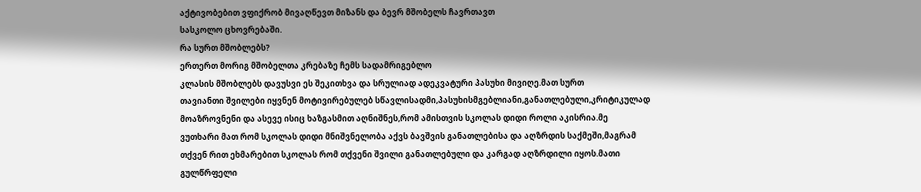აქტივობებით ვფიქრობ მივაღწევთ მიზანს და ბევრ მშობელს ჩავრთავთ
სასკოლო ცხოვრებაში.
რა სურთ მშობლებს?
ერთერთ მორიგ მშობელთა კრებაზე ჩემს სადამრიგებლო
კლასის მშობლებს დავუსვი ეს შეკითხვა და სრულიად ადეკვატური პასუხი მივიღე.მათ სურთ
თავიანთი შვილები იყვნენ მოტივირებულებ სწავლისადმი,პასუხისმგებლიანი,განათლებული,კრიტიკულად
მოაზროვნენი და ასევე ისიც ხაზგასმით აღნიშნეს,რომ ამისთვის სკოლას დიდი როლი აკისრია.მე
ვუთხარი მათ რომ სკოლას დიდი მნიშვნელობა აქვს ბავშვის განათლებისა და აღზრდის საქმეში,მაგრამ
თქვენ რით ეხმარებით სკოლას რომ თქვენი შვილი განათლებული და კარგად აღზრდილი იყოს.მათი
გულწრფელი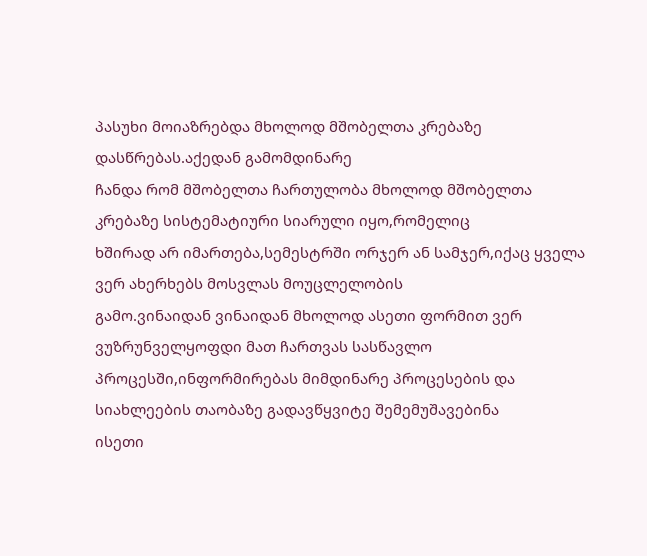პასუხი მოიაზრებდა მხოლოდ მშობელთა კრებაზე დასწრებას.აქედან გამომდინარე
ჩანდა რომ მშობელთა ჩართულობა მხოლოდ მშობელთა კრებაზე სისტემატიური სიარული იყო,რომელიც
ხშირად არ იმართება,სემესტრში ორჯერ ან სამჯერ,იქაც ყველა ვერ ახერხებს მოსვლას მოუცლელობის
გამო.ვინაიდან ვინაიდან მხოლოდ ასეთი ფორმით ვერ ვუზრუნველყოფდი მათ ჩართვას სასწავლო
პროცესში,ინფორმირებას მიმდინარე პროცესების და სიახლეების თაობაზე გადავწყვიტე შემემუშავებინა
ისეთი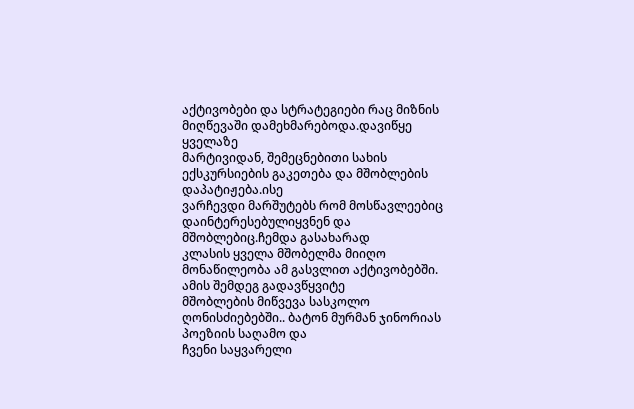აქტივობები და სტრატეგიები რაც მიზნის მიღწევაში დამეხმარებოდა.დავიწყე ყველაზე
მარტივიდან, შემეცნებითი სახის ექსკურსიების გაკეთება და მშობლების დაპატიჟება.ისე
ვარჩევდი მარშუტებს რომ მოსწავლეებიც დაინტერესებულიყვნენ და მშობლებიც.ჩემდა გასახარად
კლასის ყველა მშობელმა მიიღო მონაწილეობა ამ გასვლით აქტივობებში. ამის შემდეგ გადავწყვიტე
მშობლების მიწვევა სასკოლო ღონისძიებებში.. ბატონ მურმან ჯინორიას პოეზიის საღამო და
ჩვენი საყვარელი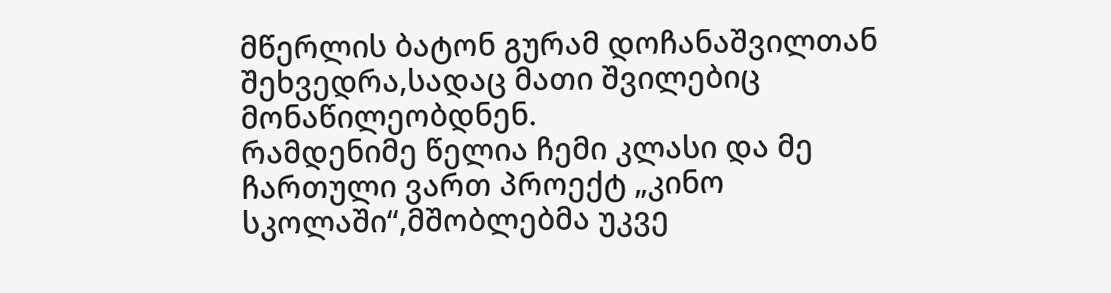მწერლის ბატონ გურამ დოჩანაშვილთან შეხვედრა,სადაც მათი შვილებიც მონაწილეობდნენ.
რამდენიმე წელია ჩემი კლასი და მე ჩართული ვართ პროექტ „კინო სკოლაში“,მშობლებმა უკვე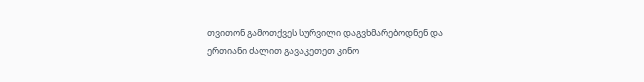თვითონ გამოთქვეს სურვილი დაგვხმარებოდნენ და ერთიანი ძალით გავაკეთეთ კინო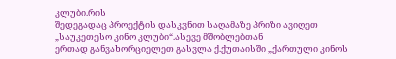კლუბი.რის
შედეგადაც პროექტის დასკვნით საღამაზე პრიზი ავიღეთ „საუკეთესო კინო კლუბი“.ასევე მშობლებთან
ერთად განვახორციელეთ გასვლა ქ.ქუთაისში „ქართული კინოს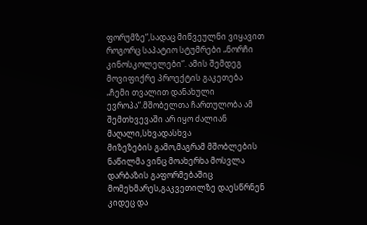ფორუმზე“,სადაც მიწვეულნი ვიყავით
როგორც საპატიო სტუმრები „ნორჩი კინოსკოლელები“. ამის შემდეგ მოვიფიქრე პროექტის გაკეთება
„ჩემი თვალით დანახული ევროპა“.მშობელთა ჩართულობა ამ შემთხვევაში არ იყო ძალიან მაღალი,სხვადასხვა
მიზეზების გამო,მაგრამ მშობლების ნაწილმა ვინც მოახერხა მოსვლა დარბაზის გაფორმებაშიც
მომეხმარეს,გაკვეთილზე დაესწრნენ კიდეც და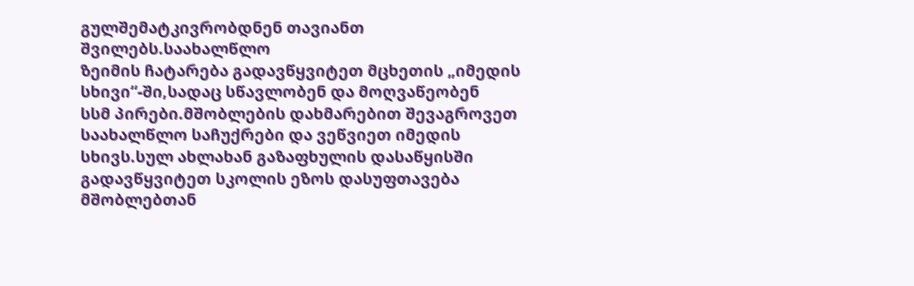გულშემატკივრობდნენ თავიანთ შვილებს.საახალწლო
ზეიმის ჩატარება გადავწყვიტეთ მცხეთის „იმედის სხივი“-ში,სადაც სწავლობენ და მოღვაწეობენ
სსმ პირები.მშობლების დახმარებით შევაგროვეთ საახალწლო საჩუქრები და ვეწვიეთ იმედის
სხივს.სულ ახლახან გაზაფხულის დასაწყისში გადავწყვიტეთ სკოლის ეზოს დასუფთავება მშობლებთან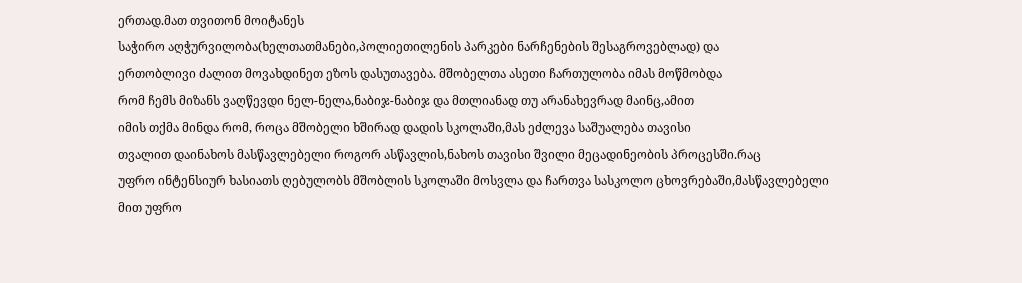ერთად.მათ თვითონ მოიტანეს
საჭირო აღჭურვილობა(ხელთათმანები,პოლიეთილენის პარკები ნარჩენების შესაგროვებლად) და
ერთობლივი ძალით მოვახდინეთ ეზოს დასუთავება. მშობელთა ასეთი ჩართულობა იმას მოწმობდა
რომ ჩემს მიზანს ვაღწევდი ნელ-ნელა,ნაბიჯ-ნაბიჯ და მთლიანად თუ არანახევრად მაინც,ამით
იმის თქმა მინდა რომ, როცა მშობელი ხშირად დადის სკოლაში,მას ეძლევა საშუალება თავისი
თვალით დაინახოს მასწავლებელი როგორ ასწავლის,ნახოს თავისი შვილი მეცადინეობის პროცესში.რაც
უფრო ინტენსიურ ხასიათს ღებულობს მშობლის სკოლაში მოსვლა და ჩართვა სასკოლო ცხოვრებაში,მასწავლებელი
მით უფრო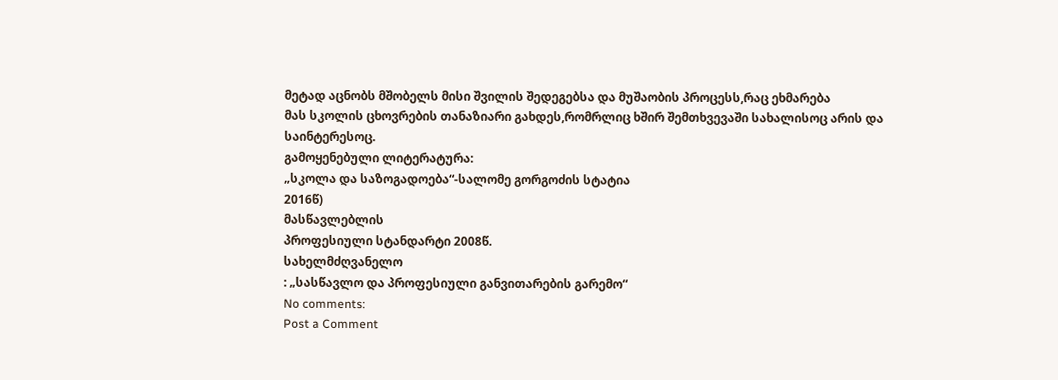მეტად აცნობს მშობელს მისი შვილის შედეგებსა და მუშაობის პროცესს,რაც ეხმარება
მას სკოლის ცხოვრების თანაზიარი გახდეს,რომრლიც ხშირ შემთხვევაში სახალისოც არის და
საინტერესოც.
გამოყენებული ლიტერატურა:
„სკოლა და საზოგადოება“-სალომე გორგოძის სტატია
2016წ)
მასწავლებლის
პროფესიული სტანდარტი 2008წ.
სახელმძღვანელო
: „სასწავლო და პროფესიული განვითარების გარემო“
No comments:
Post a Comment